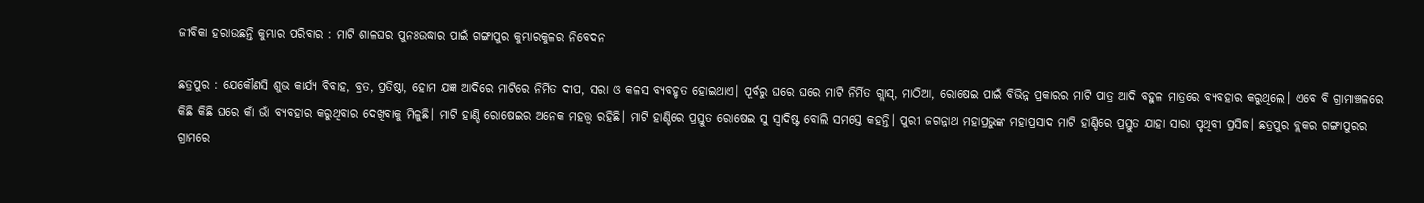ଜୀବିକା ହରାଉଛନ୍ତି କୁମ୍ଭାର ପରିବାର : ମାଟି ଶାଳଘର ପୁନଃଉଦ୍ଧାର ପାଇଁ ଗଙ୍ଗାପୁର କୁମ୍ଭାରକୁଳର ନିବେଦନ

ଛତ୍ରପୁର : ଯେକୌଣସି ଶୁଭ କାର୍ଯ୍ୟ ବିବାହ, ବ୍ରତ, ପ୍ରତିଷ୍ଠା, ହୋମ ଯଜ୍ଞ ଆଦିରେ ମାଟିରେ ନିର୍ମିତ ଦୀପ, ସରା ଓ କଳସ ବ୍ୟବହୃତ ହୋଇଥାଏ। ପୂର୍ବରୁ ଘରେ ଘରେ ମାଟି ନିର୍ମିତ ଗ୍ଲାସ୍, ମାଠିଆ, ରୋଷେଇ ପାଇଁ ବିଭିନ୍ନ ପ୍ରକାରର ମାଟି ପାତ୍ର ଆଦି ବହୁଳ ମାତ୍ରରେ ବ୍ୟବହାର କରୁଥିଲେ। ଏବେ ବି ଗ୍ରାମାଞ୍ଚଳରେ କିଛି କିଛି ଘରେ କାଁ ଭାଁ ବ୍ୟବହାର କରୁଥିବାର ଦେଖିବାକୁ ମିଳୁଛି। ମାଟି ହାଣ୍ଡି ରୋଷେଇର ଅନେକ ମହତ୍ତ୍ୱ ରହିଛି। ମାଟି ହାଣ୍ଡିରେ ପ୍ରସ୍ତୁତ ରୋଷେଇ ସୁ ସ୍ବାଦିଷ୍ଟ ବୋଲି ସମସ୍ତେ କହନ୍ତି। ପୁରୀ ଜଗନ୍ନାଥ ମହାପ୍ରଭୁଙ୍କ ମହାପ୍ରସାଦ ମାଟି ହାଣ୍ଡିରେ ପ୍ରସ୍ତୁତ ଯାହା ସାରା ପୃଥିବୀ ପ୍ରସିଦ୍ଧ। ଛତ୍ରପୁର ବ୍ଲକର ଗଙ୍ଗାପୁରର ଗ୍ରାମରେ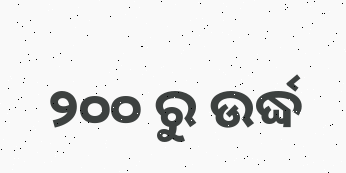୨୦୦ ରୁ ଉର୍ଦ୍ଧ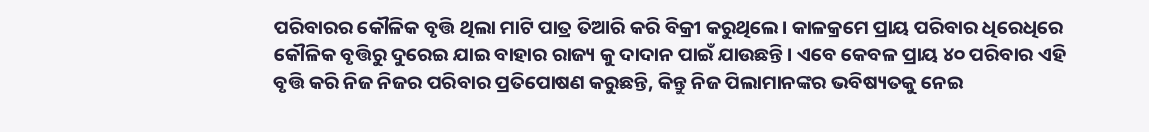ପରିବାରର କୌଳିକ ବୃତ୍ତି ଥିଲା ମାଟି ପାତ୍ର ତିଆରି କରି ବିକ୍ରୀ କରୁଥିଲେ। କାଳକ୍ରମେ ପ୍ରାୟ ପରିବାର ଧିରେଧିରେ କୌଳିକ ବୃତ୍ତିରୁ ଦୁରେଇ ଯାଇ ବାହାର ରାଜ୍ୟ କୁ ଦାଦାନ ପାଇଁ ଯାଉଛନ୍ତି। ଏବେ କେବଳ ପ୍ରାୟ ୪୦ ପରିବାର ଏହି ବୃତ୍ତି କରି ନିଜ ନିଜର ପରିବାର ପ୍ରତିପୋଷଣ କରୁଛନ୍ତି, କିନ୍ତୁ ନିଜ ପିଲାମାନଙ୍କର ଭବିଷ୍ୟତକୁ ନେଇ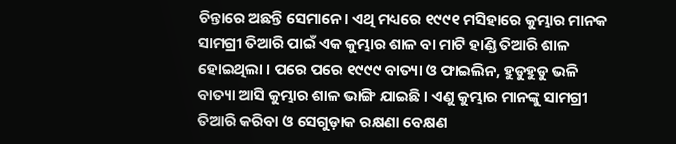ଚିନ୍ତାରେ ଅଛନ୍ତି ସେମାନେ। ଏଥି ମଧ୍ୟରେ ୧୯୯୧ ମସିହାରେ କୁମ୍ଭାର ମାନକ ସାମଗ୍ରୀ ତିଆରି ପାଇଁ ଏକ କୁମ୍ଭାର ଶାଳ ବା ମାଟି ହାଣ୍ଡି ତିଆରି ଶାଳ ହୋଇଥିଲା । ପରେ ପରେ ୧୯୯୯ ବାତ୍ୟା ଓ ଫାଇଲିନ, ହୁଡୁହୁଡୁ ଭଳି ବାତ୍ୟା ଆସି କୁମ୍ଭାର ଶାଳ ଭାଙ୍ଗି ଯାଇଛି । ଏଣୁ କୁମ୍ଭାର ମାନଙ୍କୁ ସାମଗ୍ରୀ ତିଆରି କରିବା ଓ ସେଗୁଡ଼ାକ ରକ୍ଷଣା ବେକ୍ଷଣ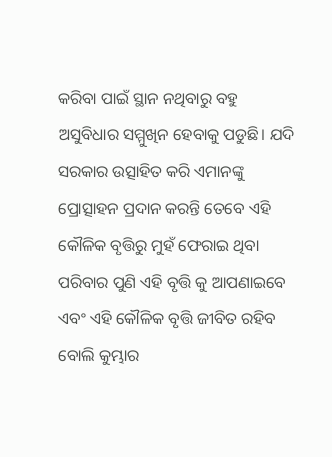କରିବା ପାଇଁ ସ୍ଥାନ ନଥିବାରୁ ବହୁ ଅସୁବିଧାର ସମ୍ମୁଖିନ ହେବାକୁ ପଡୁଛି। ଯଦି ସରକାର ଉତ୍ସାହିତ କରି ଏମାନଙ୍କୁ ପ୍ରୋତ୍ସାହନ ପ୍ରଦାନ କରନ୍ତି ତେବେ ଏହି କୌଳିକ ବୃତ୍ତିରୁ ମୁହଁ ଫେରାଇ ଥିବା ପରିବାର ପୁଣି ଏହି ବୃତ୍ତି କୁ ଆପଣାଇବେ ଏବଂ ଏହି କୌଳିକ ବୃତ୍ତି ଜୀବିତ ରହିବ ବୋଲି କୁମ୍ଭାର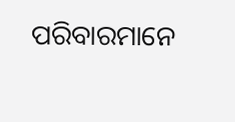ପରିବାରମାନେ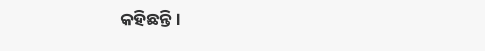କହିଛନ୍ତି।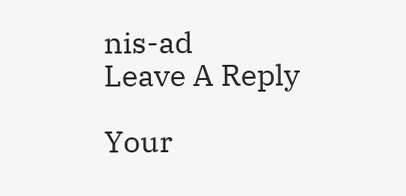nis-ad
Leave A Reply

Your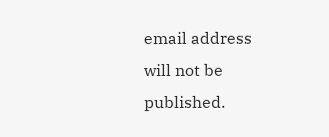email address will not be published.